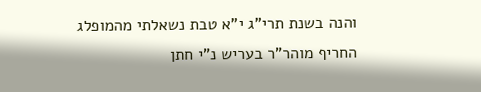והנה בשנת תרי"ג י"א טבת נשאלתי מהמופלג החריף מוהר"ר בעריש נ"י חתן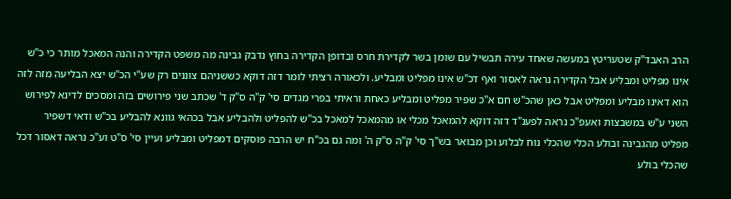הרב האבד"ק שטעריטץ במעשה שאחד עירה תבשיל עם שומן בשר לקדירת חרס ובדופן הקדירה בחוץ נדבק גבינה מה משפט הקדירה והנה המאכל מותר כי כ"ש אינו מפליט ומבליע אבל הקדירה נראה לאסור ואף דכ"ש אינו מפליט ומבליע. ולכאורה רציתי לומר דזה דוקא כששניהם צוננים רק שע"י הכ"ש יצא הבליעה מזה לזה הוא דאינו מבליע ומפליט אבל כאן שהכ"ש חם א"כ שפיר מפליט ומבליע כאחת וראיתי בפרי מגדים סי' ק"ה ס"ק ד' שכתב שני פירושים בזה ומסכים לדינא לפירוש השני ע"ש במשבצות ואעפ"כ נראה לפענ"ד דזה דוקא להמאכל מכלי או מהמאכל למאכל בכ"ש להפליט ולהבליע אבל בכהאי גוונא להבליע בכ"ש ודאי דשפיר מפליט מהגבינה ובולע הכלי שהכלי נוח לבלוע וכן מבואר בש"ך סי' ק"ה ס"ק ה' ומה גם בכ"ח יש הרבה פוסקים דמפליט ומבליע ועיין סי' ס"ט וע"כ נראה דאסור דכל שהכלי בולע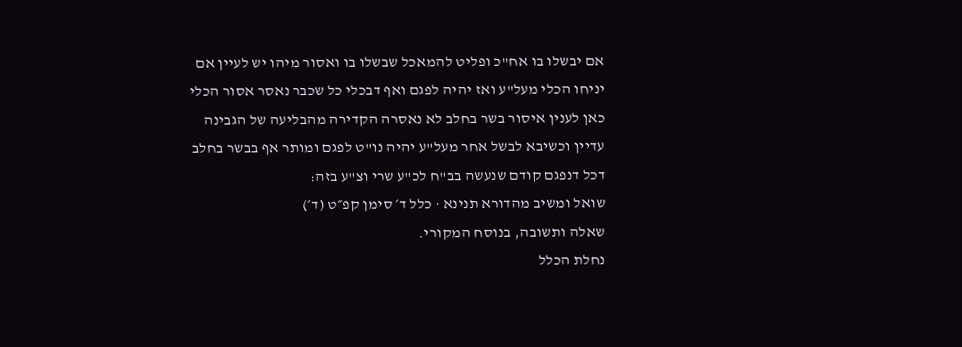אם יבשלו בו אח"כ ופליט להמאכל שבשלו בו ואסור מיהו יש לעיין אם יניחו הכלי מעל"ע ואז יהיה לפגם ואף דבכלי כל שכבר נאסר אסור הכלי כאן לענין איסור בשר בחלב לא נאסרה הקדירה מהבליעה של הגבינה עדיין וכשיבא לבשל אחר מעל"ע יהיה נו"ט לפגם ומותר אף בבשר בחלב דכל דנפגם קודם שנעשה בב"ח לכ"ע שרי וצ"ע בזה:
שואל ומשיב מהדורא תנינא · כלל ד׳ סימן קפ״ט (ד׳)
שאלה ותשובה, בנוסח המקורי.
נחלת הכלל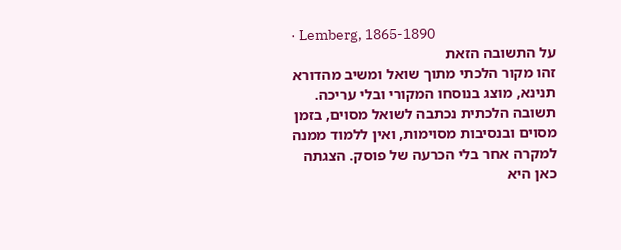· Lemberg, 1865-1890
על התשובה הזאת
זהו מקור הלכתי מתוך שואל ומשיב מהדורא תנינא, מוצג בנוסחו המקורי ובלי עריכה. תשובה הלכתית נכתבה לשואל מסוים, בזמן מסוים ובנסיבות מסוימות, ואין ללמוד ממנה למקרה אחר בלי הכרעה של פוסק. הצגתה כאן היא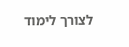לצורך לימוד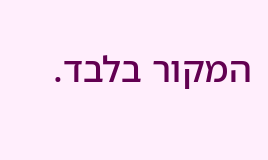המקור בלבד.